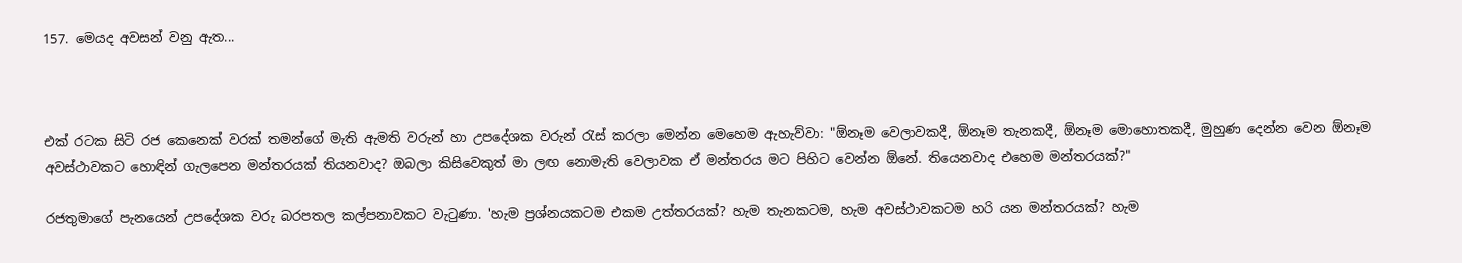157. මෙයද අවසන් වනු ඇත...



එක් රටක සිටි රජ කෙනෙක් වරක් තමන්ගේ මැති ඇමති වරුන් හා උපදේශක වරුන් රැස් කරලා මෙන්න මෙහෙම ඇහැව්වා: "ඕනෑම වෙලාවකදී, ඕනෑම තැනකදී, ඕනෑම මොහොතකදී, මුහුණ දෙන්න වෙන ඕනෑම අවස්ථාවකට හොඳින් ගැලපෙන මන්තරයක් තියනවාද? ඔබලා කිසිවෙකුත් මා ලඟ නොමැති වෙලාවක ඒ මන්තරය මට පිහිට වෙන්න ඕනේ. තියෙනවාද එහෙම මන්තරයක්?"

රජතුමාගේ පැනයෙන් උපදේශක වරු බරපතල කල්පනාවකට වැටුණා. 'හැම ප්‍රශ්නයකටම එකම උත්තරයක්? හැම තැනකටම, හැම අවස්ථාවකටම හරි යන මන්තරයක්? හැම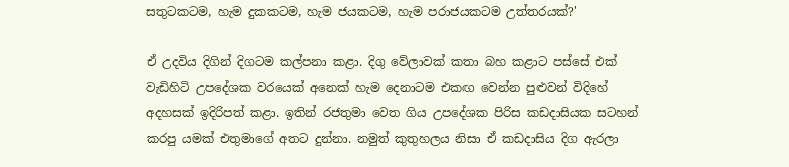සතුටකටම, හැම දුකකටම, හැම ජයකටම, හැම පරාජයකටම උත්තරයක්?'

ඒ උදවිය දිගින් දිගටම කල්පනා කළා. දිගු වේලාවක් කතා බහ කළාට පස්සේ එක් වැඩිහිටි උපදේශක වරයෙක් අනෙක් හැම දෙනාටම එකඟ වෙන්න පුළුවන් විදිහේ අදහසක් ඉදිරිපත් කළා. ඉතින් රජතුමා වෙත ගිය උපදේශක පිරිස කඩදාසියක සටහන් කරපු යමක් එතුමාගේ අතට දුන්නා. නමුත් කුතුහලය නිසා ඒ කඩදාසිය දිග ඇරලා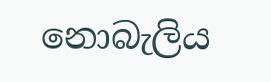නොබැලිය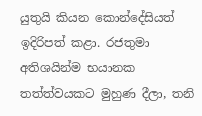යුතුයි කියන කොන්දේසියත් ඉදිරිපත් කළා. රජතුමා අතිශයින්ම භයානක තත්ත්වයකට මුහුණ දීලා, තනි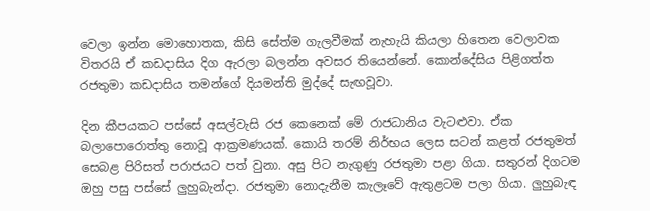වෙලා ඉන්න මොහොතක, කිසි සේත්ම ගැලවීමක් නැහැයි කියලා හිතෙන වෙලාවක විතරයි ඒ කඩදාසිය දිග ඇරලා බලන්න අවසර තියෙන්නේ. කොන්දේසිය පිළිගත්ත රජතුමා කඩදාසිය තමන්ගේ දියමන්ති මුද්දේ සැඟවූවා.

දින කීපයකට පස්සේ අසල්වැසි රජ කෙනෙක් මේ රාජධානිය වැටළුවා. ඒක බලාපොරොත්තු නොවූ ආක්‍රමණයක්. කොයි තරම් නිර්භය ලෙස සටන් කළත් රජතුමත් සෙබළ පිරිසත් පරාජයට පත් වුනා. අසු පිට නැගුණු රජතුමා පළා ගියා. සතුරන් දිගටම ඔහු පසු පස්සේ ලුහුබැන්දා. රජතුමා නොදැනීම කැලෑවේ ඇතුළටම පලා ගියා. ලුහුබැඳ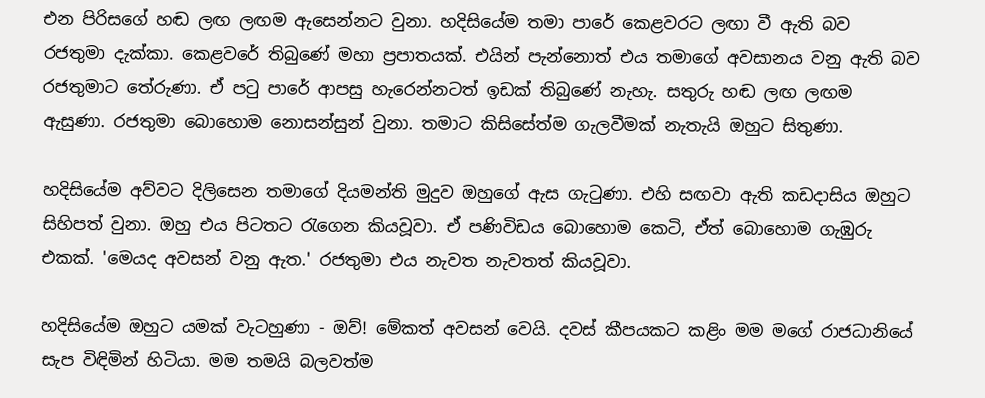එන පිරිසගේ හඬ ලඟ ලඟම ඇසෙන්නට වුනා. හදිසියේම තමා පාරේ කෙළවරට ලඟා වී ඇති බව රජතුමා දැක්කා. කෙළවරේ තිබුණේ මහා ප්‍රපාතයක්. එයින් පැන්නොත් එය තමාගේ අවසානය වනු ඇති බව රජතුමාට තේරුණා. ඒ පටු පාරේ ආපසු හැරෙන්නටත් ඉඩක් තිබුණේ නැහැ. සතුරු හඬ ලඟ ලඟම ඇසුණා. රජතුමා බොහොම නොසන්සුන් වුනා. තමාට කිසිසේත්ම ගැලවීමක් නැතැයි ඔහුට සිතුණා.

හදිසියේම අව්වට දිලිසෙන තමාගේ දියමන්ති මුදුව ඔහුගේ ඇස ගැටුණා. එහි සඟවා ඇති කඩදාසිය ඔහුට සිහිපත් වුනා. ඔහු එය පිටතට රැගෙන කියවූවා. ඒ පණිවිඩය බොහොම කෙටි, ඒත් බොහොම ගැඹුරු එකක්. 'මෙයද අවසන් වනු ඇත.' රජතුමා එය නැවත නැවතත් කියවූවා.

හදිසියේම ඔහුට යමක් වැටහුණා - ඔව්! මේකත් අවසන් වෙයි. දවස් කීපයකට කළිං මම මගේ රාජධානියේ සැප විඳිමින් හිටියා. මම තමයි බලවත්ම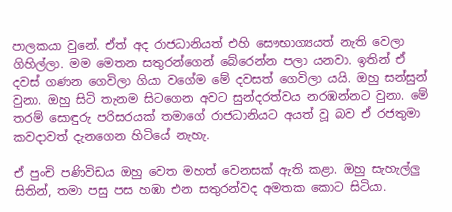පාලකයා වුනේ. ඒත් අද රාජධානියත් එහි සෞභාග්‍යයත් නැති වෙලා ගිහිල්ලා. මම මෙතන සතුරන්ගෙන් බේරෙන්න පලා යනවා. ඉතින් ඒ දවස් ගණන ගෙවිලා ගියා වගේම මේ දවසත් ගෙවිලා යයි. ඔහු සන්සුන් වුනා. ඔහු සිටි තැනම සිටගෙන අවට සුන්දරත්වය නරඹන්නට වුනා. මේ තරම් සොඳුරු පරිසරයක් තමාගේ රාජධානියට අයත් වූ බව ඒ රජතුමා කවදාවත් දැනගෙන හිටියේ නැහැ.

ඒ පුංචි පණිවිඩය ඔහු වෙත මහත් වෙනසක් ඇති කළා. ඔහු සැහැල්ලු සිතින්, තමා පසු පස හඹා එන සතුරන්වද අමතක කොට සිටියා.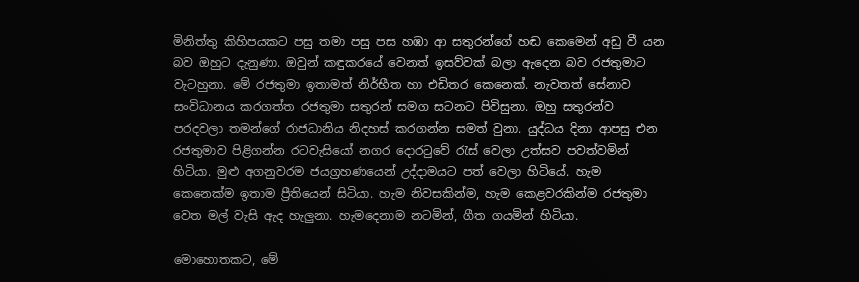මිනිත්තු කිහිපයකට පසු තමා පසු පස හඹා ආ සතුරන්ගේ හඬ කෙමෙන් අඩු වී යන බව ඔහුට දැනුණා. ඔවුන් කඳුකරයේ වෙනත් ඉසව්වක් බලා ඇදෙන බව රජතුමාට වැටහුනා. මේ රජතුමා ඉතාමත් නිර්භීත හා එඩිතර කෙනෙක්. නැවතත් සේනාව සංවිධානය කරගත්ත රජතුමා සතුරන් සමග සටනට පිවිසුනා. ඔහු සතුරන්ව පරදවලා තමන්ගේ රාජධානිය නිදහස් කරගන්න සමත් වුනා. යුද්ධය දිනා ආපසු එන රජතුමාව පිළිගන්න රටවැසියෝ නගර දොරටුවේ රැස් වෙලා උත්සව පවත්වමින් හිටියා. මුළු අගනුවරම ජයග්‍රහණයෙන් උද්දාමයට පත් වෙලා හිටියේ. හැම කෙනෙක්ම ඉතාම ප්‍රීතියෙන් සිටියා. හැම නිවසකින්ම, හැම කෙළවරකින්ම රජතුමා වෙත මල් වැසි ඇද හැලුනා. හැමදෙනාම නටමින්, ගීත ගයමින් හිටියා.

මොහොතකට, මේ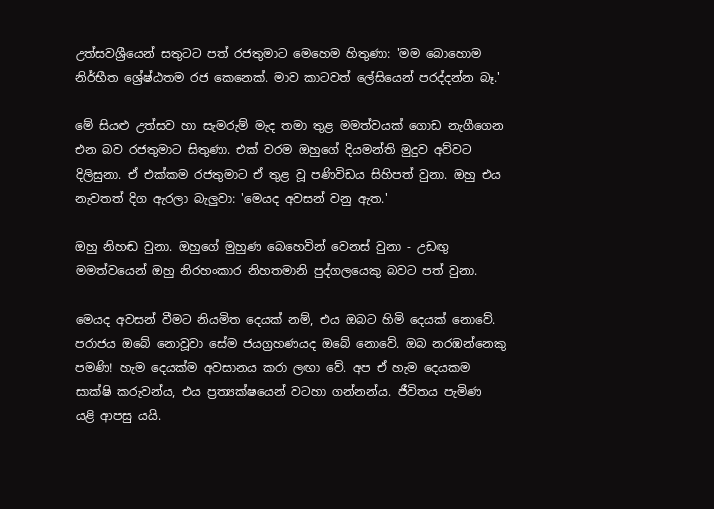උත්සවශ්‍රීයෙන් සතුටට පත් රජතුමාට මෙහෙම හිතුණා: 'මම බොහොම නිර්භීත ශ්‍රේෂ්ඨතම රජ කෙනෙක්. මාව කාටවත් ලේසියෙන් පරද්දන්න බෑ.'

මේ සියළු උත්සව හා සැමරුම් මැද තමා තුළ මමත්වයක් ගොඩ නැගීගෙන එන බව රජතුමාට සිතුණා. එක් වරම ඔහුගේ දියමන්ති මුදුව අව්වට දිලිසුනා. ඒ එක්කම රජතුමාට ඒ තුළ වූ පණිවිඩය සිහිපත් වුනා. ඔහු එය නැවතත් දිග ඇරලා බැලුවා: 'මෙයද අවසන් වනු ඇත.'

ඔහු නිහඬ වුනා. ඔහුගේ මුහුණ බෙහෙවින් වෙනස් වුනා - උඩඟු මමත්වයෙන් ඔහු නිරහංකාර නිහතමානි පුද්ගලයෙකු බවට පත් වුනා.

මෙයද අවසන් වීමට නියමිත දෙයක් නම්, එය ඔබට හිමි දෙයක් නොවේ. පරාජය ඔබේ නොවූවා සේම ජයග්‍රහණයද ඔබේ නොවේ. ඔබ නරඹන්නෙකු පමණි! හැම දෙයක්ම අවසානය කරා ලඟා වේ. අප ඒ හැම දෙයකම සාක්ෂි කරුවන්ය, එය ප්‍රත්‍යක්ෂයෙන් වටහා ගන්නන්ය. ජීවිතය පැමිණ යළි ආපසු යයි.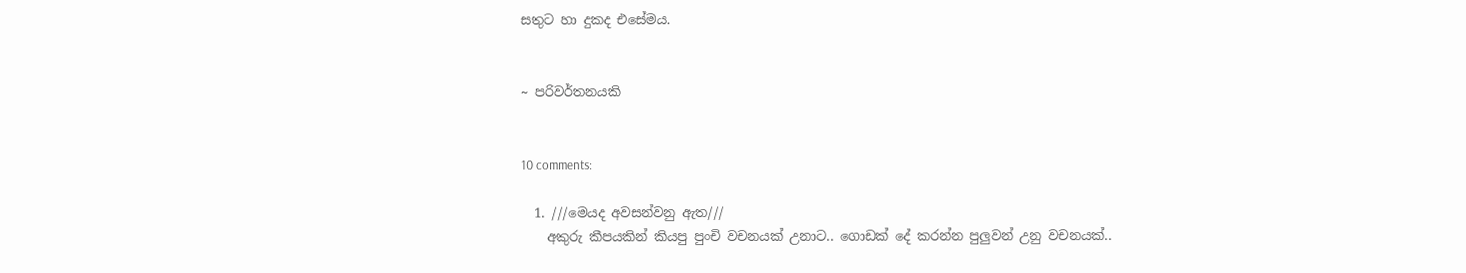සතුට හා දුකද එසේමය.


~ පරිවර්තනයකි


10 comments:

  1. ///මෙයද අවසන්වනු ඇත///
    අකුරු කීපයකින් කියපු පුංචි වචනයක් උනාට.. ගොඩක් දේ කරන්න පුලුවන් උනු වචනයක්..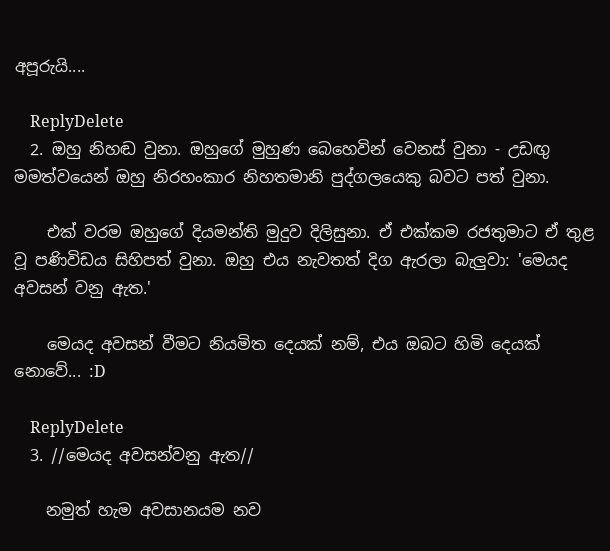අපූරුයි....

    ReplyDelete
  2. ඔහු නිහඬ වුනා. ඔහුගේ මුහුණ බෙහෙවින් වෙනස් වුනා - උඩඟු මමත්වයෙන් ඔහු නිරහංකාර නිහතමානි පුද්ගලයෙකු බවට පත් වුනා.

    එක් වරම ඔහුගේ දියමන්ති මුදුව දිලිසුනා. ඒ එක්කම රජතුමාට ඒ තුළ වූ පණිවිඩය සිහිපත් වුනා. ඔහු එය නැවතත් දිග ඇරලා බැලුවා: 'මෙයද අවසන් වනු ඇත.'

    මෙයද අවසන් වීමට නියමිත දෙයක් නම්, එය ඔබට හිමි දෙයක් නොවේ... :D

    ReplyDelete
  3. //මෙයද අවසන්වනු ඇත//

    නමුත් හැම අවසානයම නව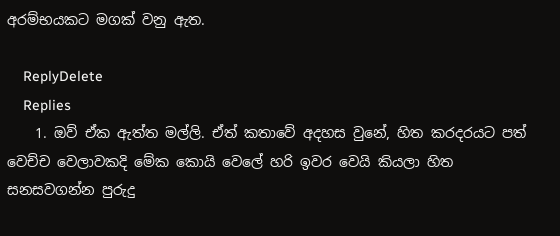අරම්භයකට මගක් වනු ඇත.

    ReplyDelete
    Replies
    1. ඔව් ඒක ඇත්ත මල්ලි. ඒත් කතාවේ අදහස වුනේ, හිත කරදරයට පත් වෙච්ච වෙලාවකදි මේක කොයි වෙලේ හරි ඉවර වෙයි කියලා හිත සනසවගන්න පුරුදු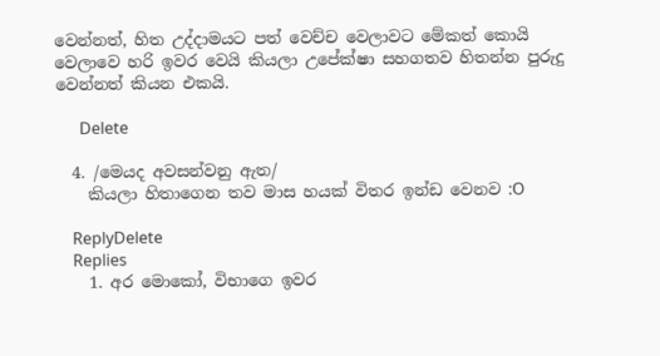වෙන්නත්, හිත උද්දාමයට පත් වෙච්ච වෙලාවට මේකත් කොයි වෙලාවෙ හරි ඉවර වෙයි කියලා උපේක්ෂා සහගතව හිතන්න පුරුදු වෙන්නත් කියන එකයි.

      Delete

  4. /මෙයද අවසන්වනු ඇත/
    කියලා හිතාගෙන තව මාස හයක් විතර ඉන්ඩ වෙනව :O

    ReplyDelete
    Replies
    1. අර මොකෝ, විභාගෙ ඉවර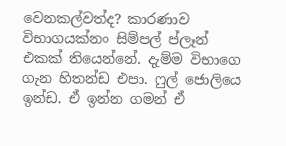වෙනකල්වත්ද? කාරණාව විභාගයක්නං සිම්පල් ප්ලෑන් එකක් තියෙන්නේ. දැම්ම විභාගෙ ගැන හිතන්ඩ එපා. ෆුල් ජොලියෙ ඉන්ඩ. ඒ ඉන්න ගමන් ඒ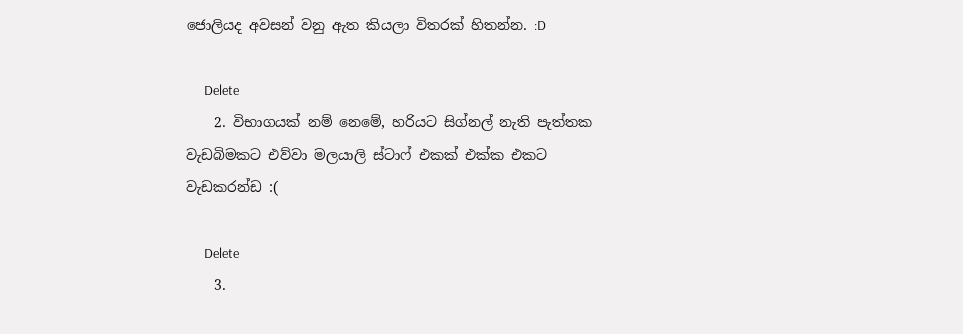ජොලියද අවසන් වනු ඇත කියලා විතරක් හිතන්න. :D

      Delete
    2. විභාගයක් නම් නෙමේ, හරියට සිග්නල් නැති පැත්තක වැඩබිමකට එව්වා මලයාලි ස්ටාෆ් එකක් එක්ක එකට වැඩකරන්ඩ :(

      Delete
    3.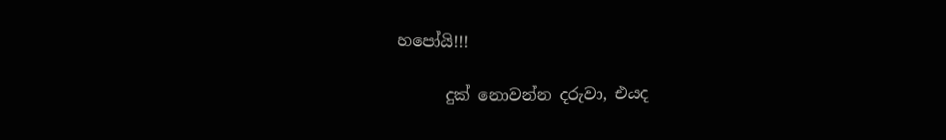හපෝයි!!!

      දුක් නොවන්න දරුවා, එයද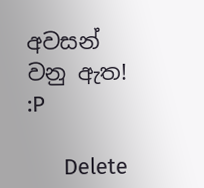අවසන් වනු ඇත! :P

      Delete